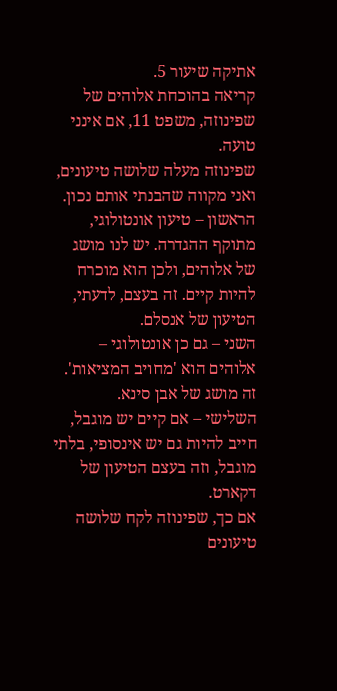אתיקה שיעור 5.
קריאה בהוכחת אלוהים של שפינוזה, משפט 11, אם אינני טועה.
שפינוזה מעלה שלושה טיעונים, ואני מקווה שהבנתי אותם נכון.
הראשון – טיעון אונטולוגי, מתוקף ההגדרה. יש לנו מושג של אלוהים, ולכן הוא מוכרח להיות קיים. זה בעצם, לדעתי, הטיעון של אנסלם.
השני – גם כן אונטולוגי – אלוהים הוא 'מחויב המציאות'. זה מושג של אבן סינא.
השלישי – אם קיים יש מוגבל, חייב להיות גם יש אינסופי, בלתי מוגבל, וזה בעצם הטיעון של דקארט.
אם כך, שפינוזה לקח שלושה טיעונים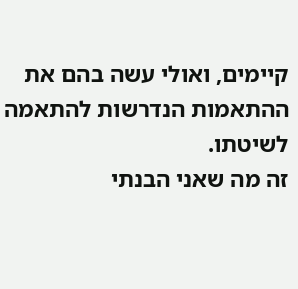קיימים, ואולי עשה בהם את ההתאמות הנדרשות להתאמה לשיטתו.
זה מה שאני הבנתי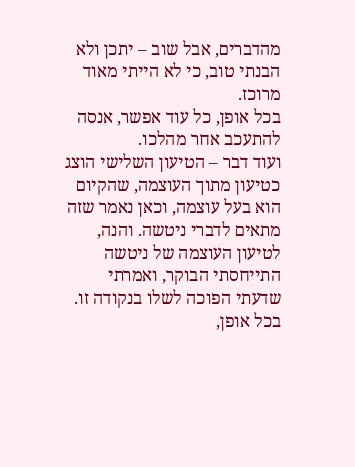מהדברים, אבל שוב – יתכן ולא הבנתי טוב, כי לא הייתי מאוד מרוכז.
בכל אופן, כל עוד אפשר, אנסה להתעכב אחר מהלכו.
ועוד דבר – הטיעון השלישי הוצג כטיעון מתוך העוצמה, שהקיום הוא בעל עוצמה, וכאן נאמר שזה מתאים לדברי ניטשה. והנה, לטיעון העוצמה של ניטשה התייחסתי הבוקר, ואמרתי שדעתי הפוכה לשלו בנקודה זו. בכל אופן,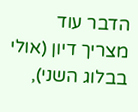הדבר עוד מצריך דיון (אולי בבלוג השני),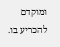ומוקדם להכריע בו.